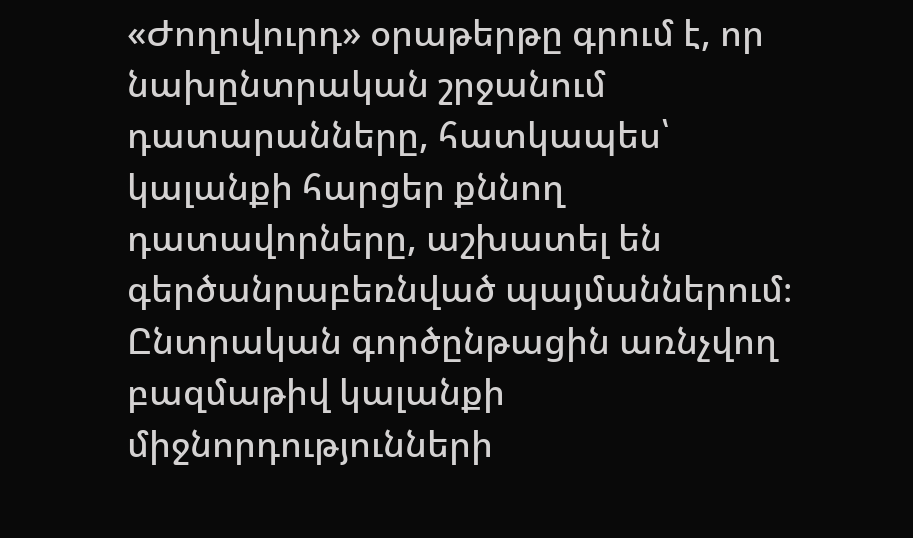«Ժողովուրդ» օրաթերթը գրում է, որ նախընտրական շրջանում դատարանները, հատկապես՝ կալանքի հարցեր քննող դատավորները, աշխատել են գերծանրաբեռնված պայմաններում։ Ընտրական գործընթացին առնչվող բազմաթիվ կալանքի միջնորդությունների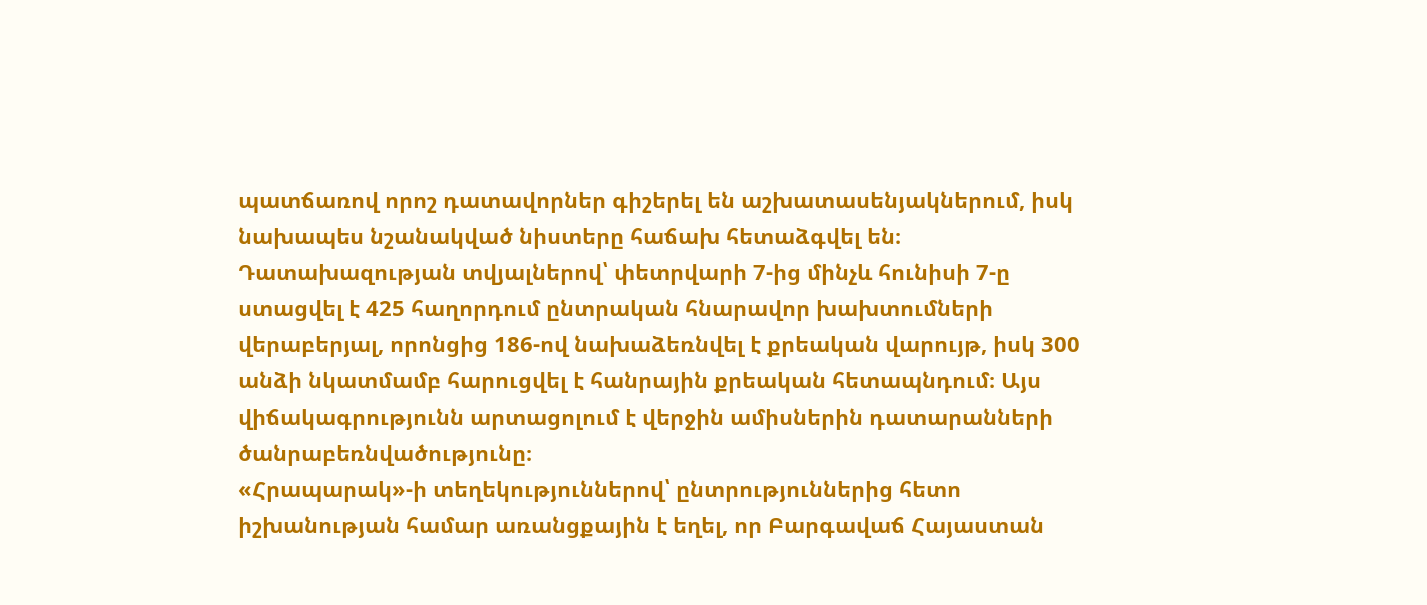պատճառով որոշ դատավորներ գիշերել են աշխատասենյակներում, իսկ նախապես նշանակված նիստերը հաճախ հետաձգվել են։
Դատախազության տվյալներով՝ փետրվարի 7-ից մինչև հունիսի 7-ը ստացվել է 425 հաղորդում ընտրական հնարավոր խախտումների վերաբերյալ, որոնցից 186-ով նախաձեռնվել է քրեական վարույթ, իսկ 300 անձի նկատմամբ հարուցվել է հանրային քրեական հետապնդում։ Այս վիճակագրությունն արտացոլում է վերջին ամիսներին դատարանների ծանրաբեռնվածությունը։
«Հրապարակ»-ի տեղեկություններով՝ ընտրություններից հետո իշխանության համար առանցքային է եղել, որ Բարգավաճ Հայաստան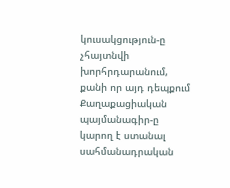կուսակցություն-ը չհայտնվի խորհրդարանում, քանի որ այդ դեպքում Քաղաքացիական պայմանագիր-ը կարող է ստանալ սահմանադրական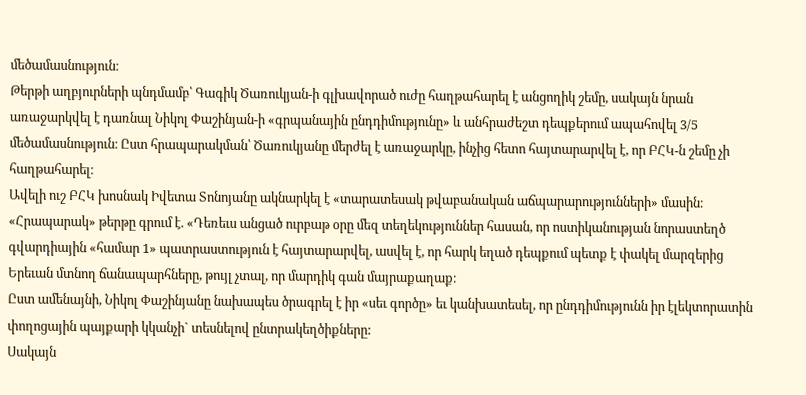մեծամասնություն։
Թերթի աղբյուրների պնդմամբ՝ Գագիկ Ծառուկյան-ի գլխավորած ուժը հաղթահարել է անցողիկ շեմը, սակայն նրան առաջարկվել է դառնալ Նիկոլ Փաշինյան-ի «գրպանային ընդդիմությունը» և անհրաժեշտ դեպքերում ապահովել 3/5 մեծամասնություն։ Ըստ հրապարակման՝ Ծառուկյանը մերժել է առաջարկը, ինչից հետո հայտարարվել է, որ ԲՀԿ-ն շեմը չի հաղթահարել։
Ավելի ուշ ԲՀԿ խոսնակ Իվետա Տոնոյանը ակնարկել է «տարատեսակ թվաբանական աճպարարությունների» մասին։
«Հրապարակ» թերթը գրում է. «Դեռեւս անցած ուրբաթ օրը մեզ տեղեկություններ հասան, որ ոստիկանության նորաստեղծ գվարդիային «համար 1» պատրաստություն է հայտարարվել, ասվել է, որ հարկ եղած դեպքում պետք է փակել մարզերից Երեւան մտնող ճանապարհները, թույլ չտալ, որ մարդիկ գան մայրաքաղաք։
Ըստ ամենայնի, Նիկոլ Փաշինյանը նախապես ծրագրել է իր «սեւ գործը» եւ կանխատեսել, որ ընդդիմությունն իր էլեկտորատին փողոցային պայքարի կկանչի` տեսնելով ընտրակեղծիքները:
Սակայն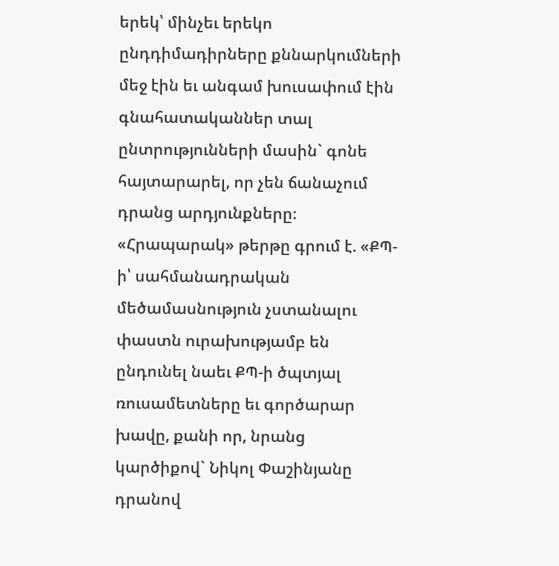երեկ՝ մինչեւ երեկո ընդդիմադիրները քննարկումների մեջ էին եւ անգամ խուսափում էին գնահատականներ տալ ընտրությունների մասին` գոնե հայտարարել, որ չեն ճանաչում դրանց արդյունքները։
«Հրապարակ» թերթը գրում է. «ՔՊ-ի՝ սահմանադրական մեծամասնություն չստանալու փաստն ուրախությամբ են ընդունել նաեւ ՔՊ-ի ծպտյալ ռուսամետները եւ գործարար խավը, քանի որ, նրանց կարծիքով` Նիկոլ Փաշինյանը դրանով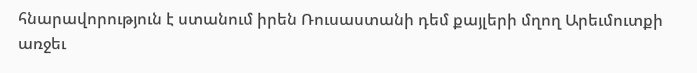հնարավորություն է ստանում իրեն Ռուսաստանի դեմ քայլերի մղող Արեւմուտքի առջեւ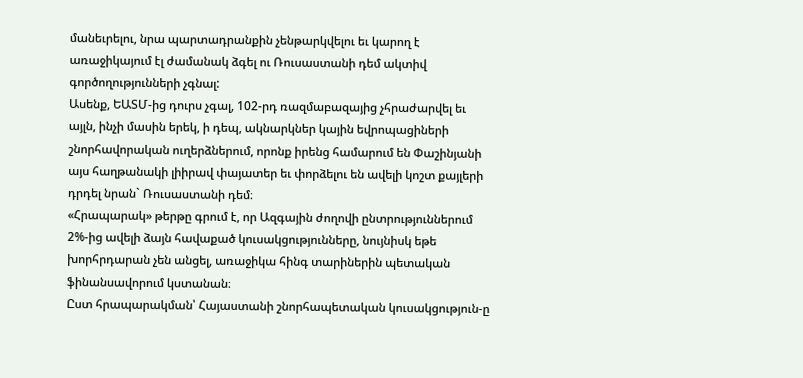մանեւրելու, նրա պարտադրանքին չենթարկվելու եւ կարող է առաջիկայում էլ ժամանակ ձգել ու Ռուսաստանի դեմ ակտիվ գործողությունների չգնալ:
Ասենք, ԵԱՏՄ-ից դուրս չգալ, 102-րդ ռազմաբազայից չհրաժարվել եւ այլն, ինչի մասին երեկ, ի դեպ, ակնարկներ կային եվրոպացիների շնորհավորական ուղերձներում, որոնք իրենց համարում են Փաշինյանի այս հաղթանակի լիիրավ փայատեր եւ փորձելու են ավելի կոշտ քայլերի դրդել նրան` Ռուսաստանի դեմ։
«Հրապարակ» թերթը գրում է, որ Ազգային ժողովի ընտրություններում 2%-ից ավելի ձայն հավաքած կուսակցությունները, նույնիսկ եթե խորհրդարան չեն անցել, առաջիկա հինգ տարիներին պետական ֆինանսավորում կստանան։
Ըստ հրապարակման՝ Հայաստանի շնորհապետական կուսակցություն-ը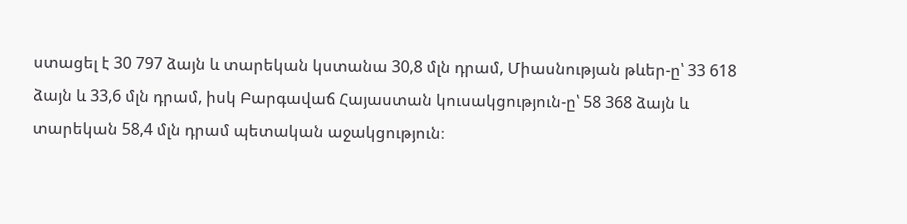ստացել է 30 797 ձայն և տարեկան կստանա 30,8 մլն դրամ, Միասնության թևեր-ը՝ 33 618 ձայն և 33,6 մլն դրամ, իսկ Բարգավաճ Հայաստան կուսակցություն-ը՝ 58 368 ձայն և տարեկան 58,4 մլն դրամ պետական աջակցություն։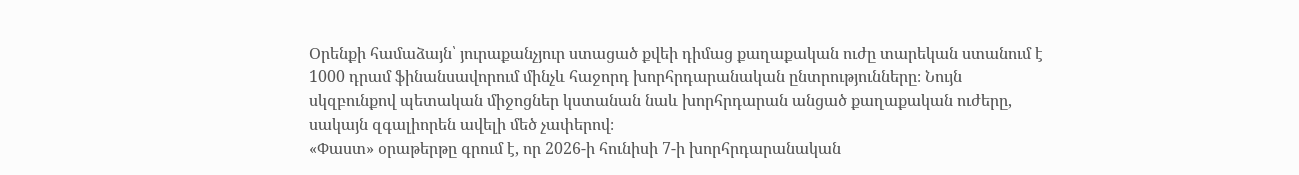Օրենքի համաձայն՝ յուրաքանչյուր ստացած քվեի դիմաց քաղաքական ուժը տարեկան ստանում է 1000 դրամ ֆինանսավորում մինչև հաջորդ խորհրդարանական ընտրությունները։ Նույն սկզբունքով պետական միջոցներ կստանան նաև խորհրդարան անցած քաղաքական ուժերը, սակայն զգալիորեն ավելի մեծ չափերով։
«Փաստ» օրաթերթը գրում է, որ 2026-ի հունիսի 7-ի խորհրդարանական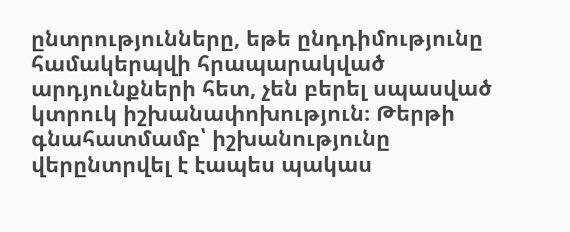ընտրությունները, եթե ընդդիմությունը համակերպվի հրապարակված արդյունքների հետ, չեն բերել սպասված կտրուկ իշխանափոխություն։ Թերթի գնահատմամբ՝ իշխանությունը վերընտրվել է էապես պակաս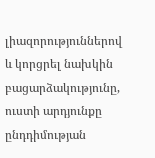լիազորություններով և կորցրել նախկին բացարձակությունը, ուստի արդյունքը ընդդիմության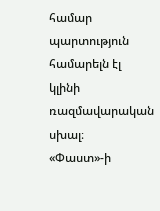համար պարտություն համարելն էլ կլինի ռազմավարական սխալ։
«Փաստ»-ի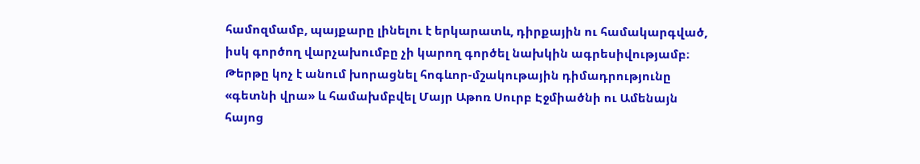համոզմամբ, պայքարը լինելու է երկարատև, դիրքային ու համակարգված, իսկ գործող վարչախումբը չի կարող գործել նախկին ագրեսիվությամբ։ Թերթը կոչ է անում խորացնել հոգևոր-մշակութային դիմադրությունը «գետնի վրա» և համախմբվել Մայր Աթոռ Սուրբ Էջմիածնի ու Ամենայն հայոց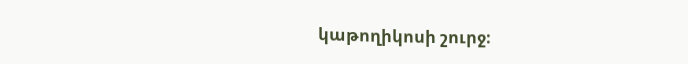կաթողիկոսի շուրջ։